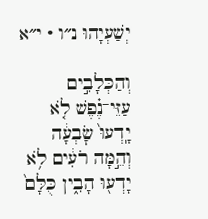יְשַׁעְיָהוּ נ״ו · י״א

וְהַכְּלָבִ֣ים עַזֵּי־נֶ֗פֶשׁ לֹ֤א יָֽדְעוּ֙ שׇׂבְעָ֔ה וְהֵ֣מָּה רֹעִ֔ים לֹ֥א יָדְע֖וּ הָבִ֑ין כֻּלָּם֙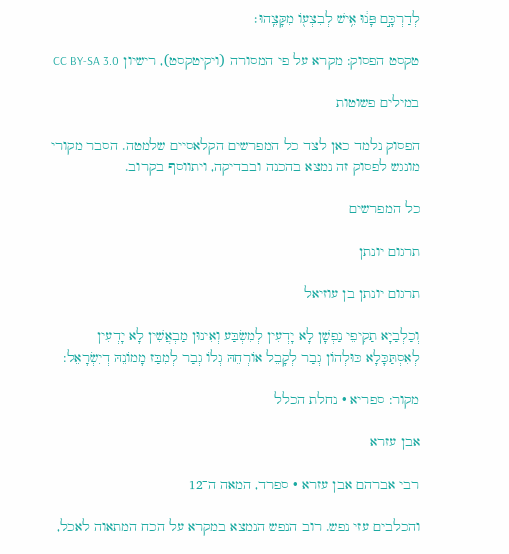לְדַרְכָּ֣ם פָּנ֔וּ אִ֥ישׁ לְבִצְע֖וֹ מִקָּצֵֽהוּ׃

טקסט הפסוק: מקרא על פי המסורה (ויקיטקסט), רישיון CC BY-SA 3.0

במילים פשוטות

הפסוק נלמד כאן לצד כל המפרשים הקלאסיים שלמטה. הסבר מקורי מונגש לפסוק זה נמצא בהכנה ובבדיקה, ויתווסף בקרוב.

כל המפרשים

תרגום יונתן

תרגום יונתן בן עוזיאל

וְכַלְבַיָא תַקִיפֵי נַפְשָׁן לָא יָדְעִין לְמִשְׂבַּע וְאִינוּן מַבְאֲשִׁין לָא יָדְעִין לְאִסְתַּכָּלָא כּוּלְהוֹן גְבַר לְקָבֵל אוֹרְחֵהּ גְלוֹ גְבַר לְמִבַּז מָמוֹנֵהּ דְיִשְׂרָאֵל:

מקור: ספריא · נחלת הכלל

אבן עזרא

רבי אברהם אבן עזרא · ספרד, המאה ה־12

והכלבים עזי נפש. רוב הנפש הנמצא במקרא על הכח המתאוה לאכל,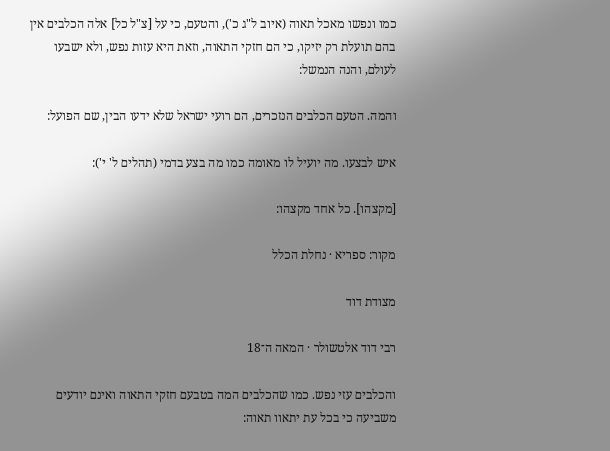כמו ונפשו מאכל תאוה (איוב ל"ג כ'), והטעם, כי על [צ"ל כל] אלה הכלבים אין בהם תועלת רק יזיקו, כי הם חזקי התאוה, וזאת היא עזות נפש, ולא ישבעו לעולם, והנה הנמשל:

והמה. הטעם הכלבים הנזכרים, הם רועי ישראל שלא ידעו הבין, שם הפועל:

איש לבצעו. מה יועיל לו מאומה כמו מה בצע בדמי (תהלים ל' י'):

[מקצהו]. כל אחד מקצהו:

מקור: ספריא · נחלת הכלל

מצודת דוד

רבי דוד אלטשולר · המאה ה־18

והכלבים עזי נפש. כמו שהכלבים המה בטבעם חזקי התאוה ואינם יודעים משביעה כי בכל עת יתאוו תאוה: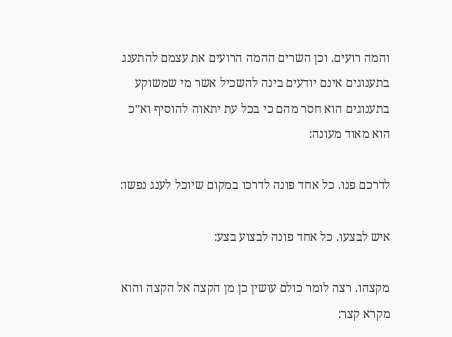והמה רועים. וכן השרים ההמה הרועים את עצמם להתענג בתענוגים אינם יודעים בינה להשכיל אשר מי שמשוקע בתענוגים הוא חסר מהם כי בכל עת יתאוה להוסיף וא״כ הוא מאוד מעונה:

לדרכם פנו. כל אחד פונה לדרכו במקום שיוכל לענג נפשו:

איש לבצעו. כל אחד פונה לבצוע בצע:

מקצהו. רצה לומר כולם עושין כן מן הקצה אל הקצה והוא מקרא קצר: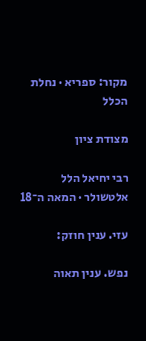מקור: ספריא · נחלת הכלל

מצודת ציון

רבי יחיאל הלל אלטשולר · המאה ה־18

עזי. ענין חוזק:

נפש. ענין תאוה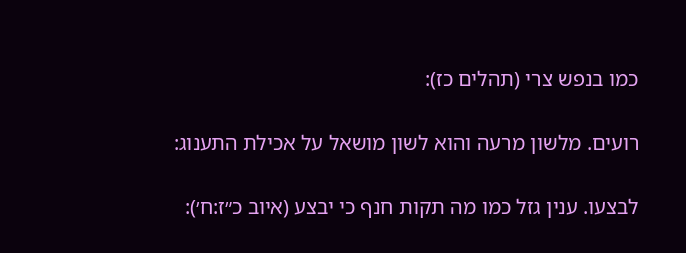כמו בנפש צרי (תהלים כז):

רועים. מלשון מרעה והוא לשון מושאל על אכילת התענוג:

לבצעו. ענין גזל כמו מה תקות חנף כי יבצע (איוב כ״ז:ח׳):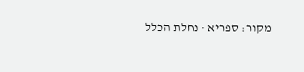מקור: ספריא · נחלת הכלל